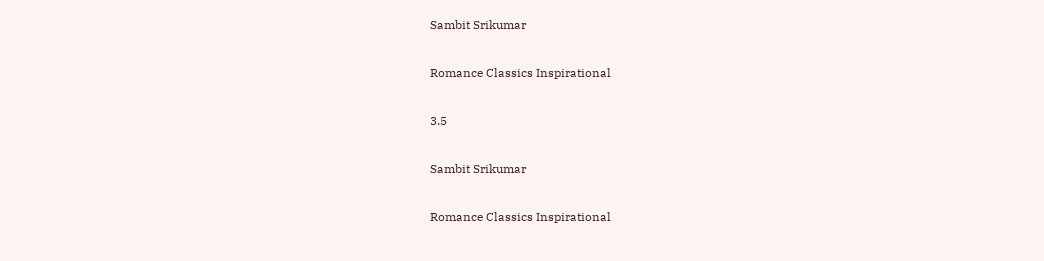Sambit Srikumar

Romance Classics Inspirational

3.5

Sambit Srikumar

Romance Classics Inspirational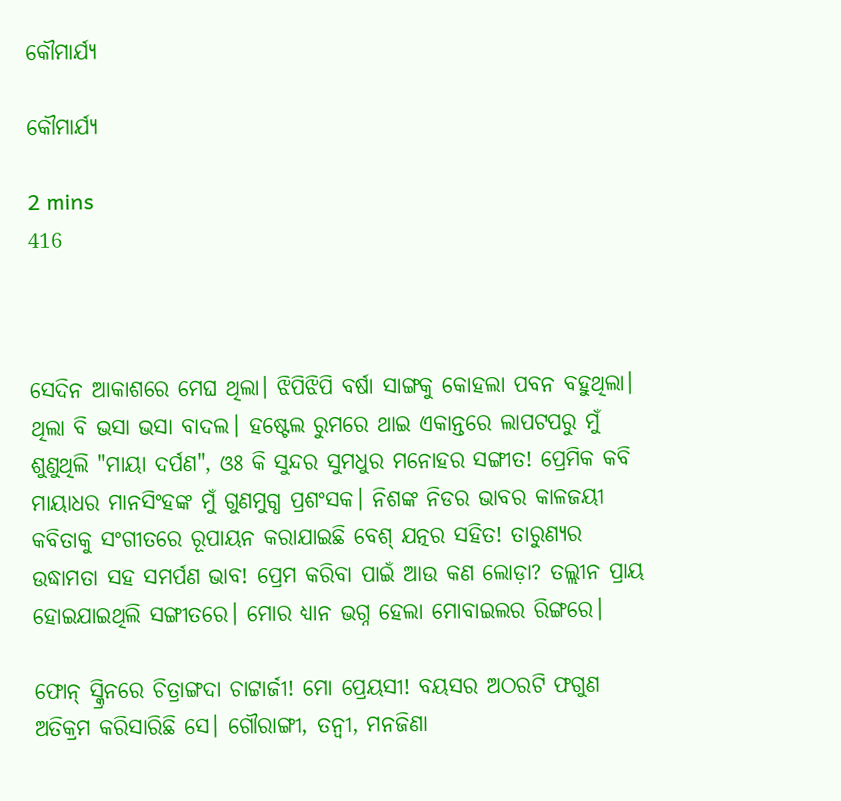କୌମାର୍ଯ୍ୟ

କୌମାର୍ଯ୍ୟ

2 mins
416



ସେଦିନ ଆକାଶରେ ମେଘ ଥିଲା। ଝିପିଝିପି ବର୍ଷା ସାଙ୍ଗକୁ କୋହଲା ପବନ ବହୁଥିଲା। ଥିଲା ବି ଭସା ଭସା ବାଦଲ। ହଷ୍ଟେଲ ରୁମରେ ଥାଇ ଏକାନ୍ତରେ ଲାପଟପରୁ ମୁଁ ଶୁଣୁଥିଲି "ମାୟା ଦର୍ପଣ", ଓଃ କି ସୁନ୍ଦର ସୁମଧୁର ମନୋହର ସଙ୍ଗୀତ! ପ୍ରେମିକ କବି ମାୟାଧର ମାନସିଂହଙ୍କ ମୁଁ ଗୁଣମୁଗ୍ଧ ପ୍ରଶଂସକ। ନିଶଙ୍କ ନିଡର ଭାବର କାଳଜୟୀ କବିତାକୁ ସଂଗୀତରେ ରୂପାୟନ କରାଯାଇଛି ବେଶ୍ ଯତ୍ନର ସହିତ! ତାରୁଣ୍ୟର ଉଦ୍ଧାମତା ସହ ସମର୍ପଣ ଭାବ! ପ୍ରେମ କରିବା ପାଇଁ ଆଉ କଣ ଲୋଡ଼ା? ତଲ୍ଲୀନ ପ୍ରାୟ ହୋଇଯାଇଥିଲି ସଙ୍ଗୀତରେ। ମୋର ଧ୍ୟାନ ଭଗ୍ନ ହେଲା ମୋବାଇଲର ରିଙ୍ଗରେ।

ଫୋନ୍ ସ୍କ୍ରିନରେ ଚିତ୍ରାଙ୍ଗଦା ଚାଟ୍ଟାର୍ଜୀ! ମୋ ପ୍ରେୟସୀ! ବୟସର ଅଠରଟି ଫଗୁଣ ଅତିକ୍ରମ କରିସାରିଛି ସେ। ଗୌରାଙ୍ଗୀ, ତନ୍ବୀ, ମନଜିଣା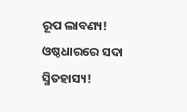ରୂପ ଲାବଣ୍ୟ! ଓଷ୍ଠଧାରରେ ସଦା ସ୍ମିତହାସ୍ୟ!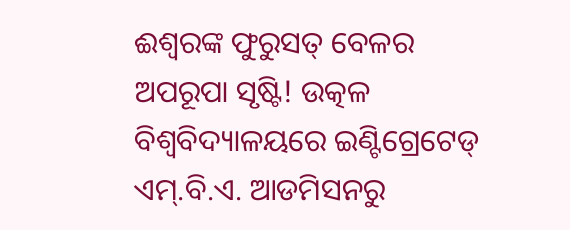ଈଶ୍ବରଙ୍କ ଫୁରୁସତ୍ ବେଳର ଅପରୂପା ସୃଷ୍ଟି! ଉତ୍କଳ ବିଶ୍ୱବିଦ୍ୟାଳୟରେ ଇଣ୍ଟିଗ୍ରେଟେଡ୍ ଏମ୍.ବି.ଏ. ଆଡମିସନରୁ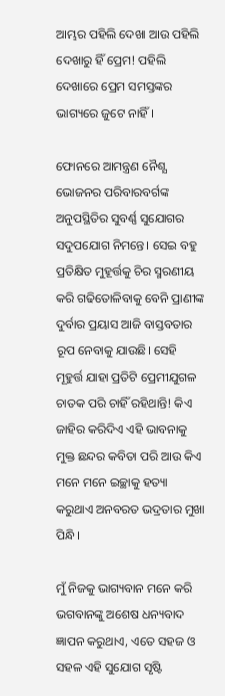ଆମ୍ଭର ପହିଲି ଦେଖା ଆଉ ପହିଲି ଦେଖାରୁ ହିଁ ପ୍ରେମ! ପହିଲି ଦେଖାରେ ପ୍ରେମ ସମସ୍ତଙ୍କର ଭାଗ୍ୟରେ ଜୁଟେ ନାହିଁ।

ଫୋନରେ ଆମନ୍ତ୍ରଣ ନୈଶ୍ଯ ଭୋଜନର ପରିବାରବର୍ଗଙ୍କ ଅନୁପସ୍ଥିତିର ସୁବର୍ଣ୍ଣ ସୁଯୋଗର ସଦୁପଯୋଗ ନିମନ୍ତେ। ସେଇ ବହୁ ପ୍ରତିକ୍ଷିତ ମୁହୂର୍ତ୍ତକୁ ଚିର ସ୍ମରଣୀୟ କରି ଗଢିତୋଳିବାକୁ ବେନି ପ୍ରାଣୀଙ୍କ ଦୁର୍ବାର ପ୍ରୟାସ ଆଜି ବାସ୍ତବତାର ରୂପ ନେବାକୁ ଯାଉଛି। ସେହି ମୂହୁର୍ତ୍ତ ଯାହା ପ୍ରତିଟି ପ୍ରେମୀଯୁଗଳ ଚାତକ ପରି ଚାହିଁ ରହିଥାନ୍ତି! କିଏ ଜାହିର କରିଦିଏ ଏହି ଭାବନାକୁ ମୁକ୍ତ ଛନ୍ଦର କବିତା ପରି ଆଉ କିଏ ମନେ ମନେ ଇଚ୍ଛାକୁ ହତ୍ୟା କରୁଥାଏ ଅନବରତ ଭଦ୍ରତାର ମୁଖା ପିନ୍ଧି।

ମୁଁ ନିଜକୁ ଭାଗ୍ୟବାନ ମନେ କରି ଭଗବାନଙ୍କୁ ଅଶେଷ ଧନ୍ୟବାଦ ଜ୍ଞାପନ କରୁଥାଏ, ଏତେ ସହଜ ଓ ସହଳ ଏହି ସୁଯୋଗ ସୃଷ୍ଟି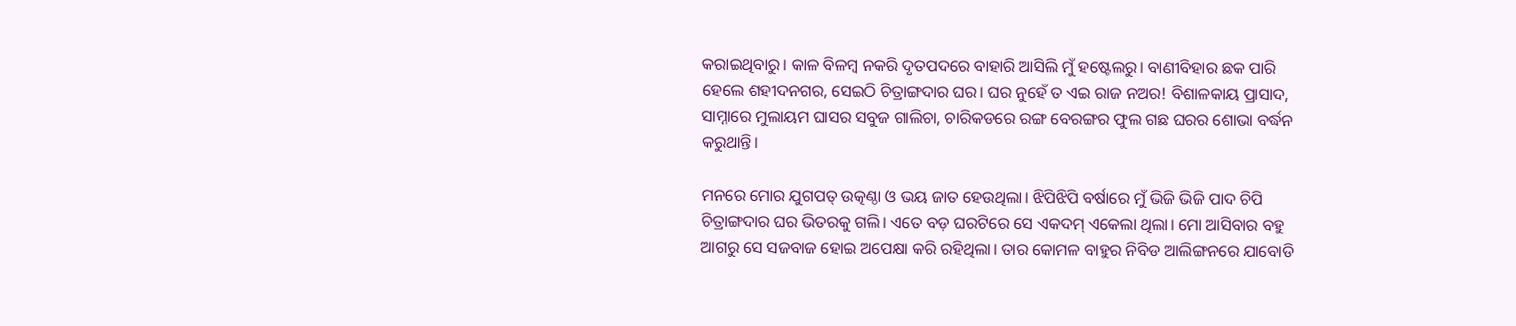କରାଇଥିବାରୁ। କାଳ ବିଳମ୍ବ ନକରି ଦୃତପଦରେ ବାହାରି ଆସିଲି ମୁଁ ହଷ୍ଟେଲରୁ। ବାଣୀବିହାର ଛକ ପାରି ହେଲେ ଶହୀଦନଗର, ସେଇଠି ଚିତ୍ରାଙ୍ଗଦାର ଘର। ଘର ନୁହେଁ ତ ଏଇ ରାଜ ନଅର! ବିଶାଳକାୟ ପ୍ରାସାଦ, ସାମ୍ନାରେ ମୁଲାୟମ ଘାସର ସବୁଜ ଗାଲିଚା, ଚାରିକଡରେ ରଙ୍ଗ ବେରଙ୍ଗର ଫୁଲ ଗଛ ଘରର ଶୋଭା ବର୍ଦ୍ଧନ କରୁଥାନ୍ତି।

ମନରେ ମୋର ଯୁଗପତ୍ ଉତ୍କଣ୍ଠା ଓ ଭୟ ଜାତ ହେଉଥିଲା। ଝିପିଝିପି ବର୍ଷାରେ ମୁଁ ଭିଜି ଭିଜି ପାଦ ଚିପି ଚିତ୍ରାଙ୍ଗଦାର ଘର ଭିତରକୁ ଗଲି। ଏତେ ବଡ଼ ଘରଟିରେ ସେ ଏକଦମ୍ ଏକେଲା ଥିଲା। ମୋ ଆସିବାର ବହୁ ଆଗରୁ ସେ ସଜବାଜ ହୋଇ ଅପେକ୍ଷା କରି ରହିଥିଲା। ତାର କୋମଳ ବାହୁର ନିବିଡ ଆଲିଙ୍ଗନରେ ଯାବୋଡି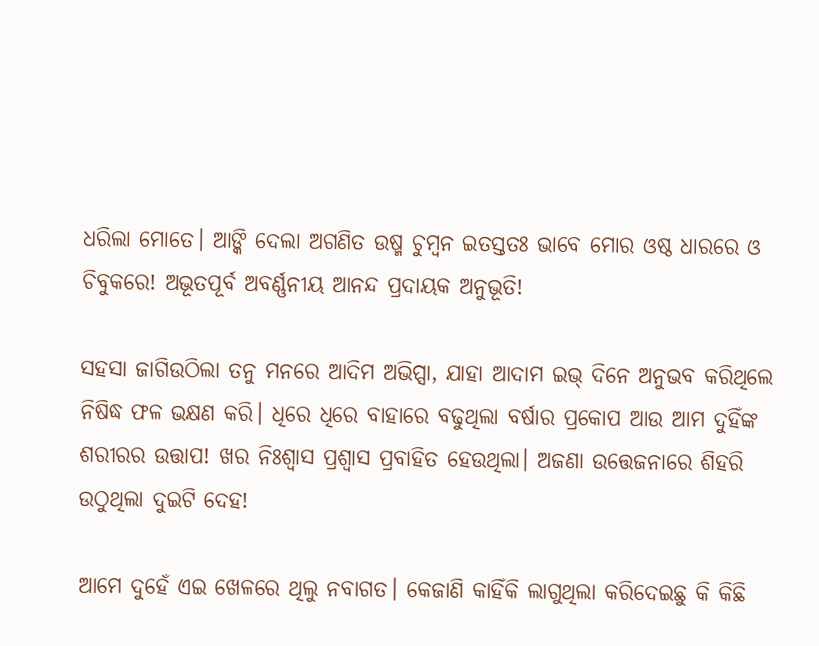ଧରିଲା ମୋତେ। ଆଙ୍କି ଦେଲା ଅଗଣିତ ଉଷ୍ମ ଚୁମ୍ବନ ଇତସ୍ତତଃ ଭାବେ ମୋର ଓଷ୍ଠ ଧାରରେ ଓ ଚିବୁକରେ! ଅଭୂତପୂର୍ବ ଅବର୍ଣ୍ଣନୀୟ ଆନନ୍ଦ ପ୍ରଦାୟକ ଅନୁଭୂତି!

ସହସା ଜାଗିଉଠିଲା ତନୁ ମନରେ ଆଦିମ ଅଭିପ୍ସା, ଯାହା ଆଦାମ ଇଭ୍ ଦିନେ ଅନୁଭବ କରିଥିଲେ ନିଷିଦ୍ଧ ଫଳ ଭକ୍ଷଣ କରି। ଧିରେ ଧିରେ ବାହାରେ ବଢୁଥିଲା ବର୍ଷାର ପ୍ରକୋପ ଆଉ ଆମ ଦୁହିଁଙ୍କ ଶରୀରର ଉତ୍ତାପ! ଖର ନିଃଶ୍ବାସ ପ୍ରଶ୍ବାସ ପ୍ରବାହିତ ହେଉଥିଲା। ଅଜଣା ଉତ୍ତେଜନାରେ ଶିହରି ଉଠୁଥିଲା ଦୁଇଟି ଦେହ!

ଆମେ ଦୁହେଁ ଏଇ ଖେଳରେ ଥିଲୁ ନବାଗତ। କେଜାଣି କାହିଁକି ଲାଗୁଥିଲା କରିଦେଇଛୁ କି କିଛି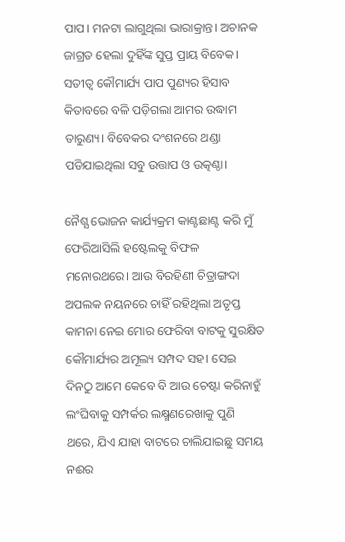ପାପ। ମନଟା ଲାଗୁଥିଲା ଭାରାକ୍ରାନ୍ତ। ଅଚାନକ ଜାଗ୍ରତ ହେଲା ଦୁହିଁଙ୍କ ସୁପ୍ତ ପ୍ରାୟ ବିବେକ। ସତୀତ୍ବ କୌମାର୍ଯ୍ୟ ପାପ ପୁଣ୍ୟର ହିସାବ କିତାବରେ ବଳି ପଡ଼ିଗଲା ଆମର ଉଦ୍ଧାମ ତାରୁଣ୍ୟ। ବିବେକର ଦଂଶନରେ ଥଣ୍ଡା ପଡିଯାଇଥିଲା ସବୁ ଉତ୍ତାପ ଓ ଉତ୍କଣ୍ଠା।

ନୈଶ୍ଯ ଭୋଜନ କାର୍ଯ୍ୟକ୍ରମ କାଣ୍ଟଛାଣ୍ଟ କରି ମୁଁ ଫେରିଆସିଲି ହଷ୍ଟେଲକୁ ବିଫଳ ମନୋରଥରେ। ଆଉ ବିରହିଣୀ ଚିତ୍ରାଙ୍ଗଦା ଅପଲକ ନୟନରେ ଚାହିଁ ରହିଥିଲା ଅତୃପ୍ତ କାମନା ନେଇ ମୋର ଫେରିବା ବାଟକୁ ସୁରକ୍ଷିତ କୌମାର୍ଯ୍ୟର ଅମୂଲ୍ୟ ସମ୍ପଦ ସହ। ସେଇ ଦିନଠୁ ଆମେ କେବେ ବି ଆଉ ଚେଷ୍ଟା କରିନାହୁଁ ଲଂଘିବାକୁ ସମ୍ପର୍କର ଲକ୍ଷ୍ମଣରେଖାକୁ ପୁଣି ଥରେ, ଯିଏ ଯାହା ବାଟରେ ଚାଲିଯାଇଛୁ ସମୟ ନଈର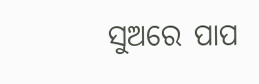ସୁଅରେ ପାପ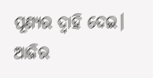ପୂଣ୍ୟର ଦ୍ବାହି ଦେଇ। ଆଜିର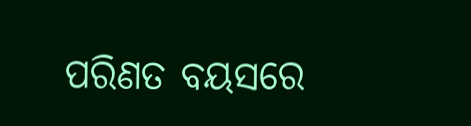ପରିଣତ ବୟସରେ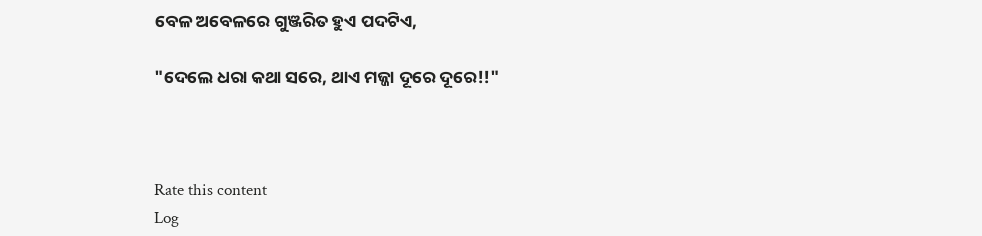ବେଳ ଅବେଳରେ ଗୁଞ୍ଜରିତ ହୁଏ ପଦଟିଏ,

"ଦେଲେ ଧରା କଥା ସରେ, ଥାଏ ମଜ୍ଜା ଦୂରେ ଦୂରେ!!"



Rate this content
Log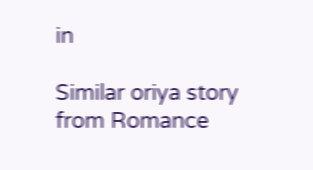in

Similar oriya story from Romance